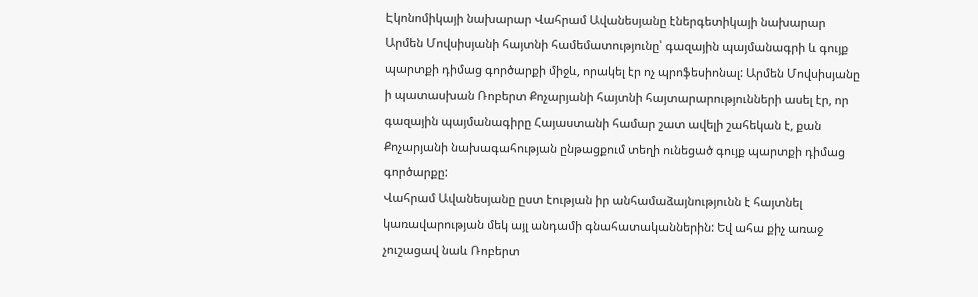Էկոնոմիկայի նախարար Վահրամ Ավանեսյանը էներգետիկայի նախարար Արմեն Մովսիսյանի հայտնի համեմատությունը՝ գազային պայմանագրի և գույք պարտքի դիմաց գործարքի միջև, որակել էր ոչ պրոֆեսիոնալ: Արմեն Մովսիսյանը ի պատասխան Ռոբերտ Քոչարյանի հայտնի հայտարարությունների ասել էր, որ գազային պայմանագիրը Հայաստանի համար շատ ավելի շահեկան է, քան Քոչարյանի նախագահության ընթացքում տեղի ունեցած գույք պարտքի դիմաց գործարքը:
Վահրամ Ավանեսյանը ըստ էության իր անհամաձայնությունն է հայտնել կառավարության մեկ այլ անդամի գնահատականներին: Եվ ահա քիչ առաջ չուշացավ նաև Ռոբերտ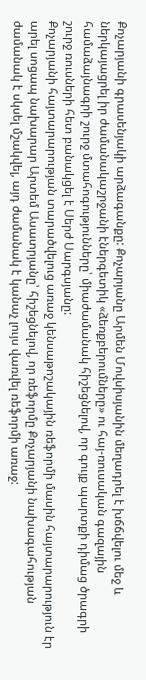Քոչարյանի գրասենյակի արձագանքը: Քոչարյանը Արմեն Մովսիսյանին մեղադրել է խճճվելու մեջ և ներկայացրել իր ժամանակաշրջանի էներգետիկ «ձեռքբերումները» ու հայ-ռուսական գազային համաձայնագրի շուրջ մտահոգությունները՝ միաժամանակ հիշեցնելով, որ գույք պարտքի դիմաց ծրագրի շուրջ ռուսների հետ բանակցել է Սերժ Սարգսյանը:
Քոչարյանի հայտարարության տարածվելուց առաջ կենսաթոշակային ռեֆորմի մասին հայտարարություն էր արել սոցապ նախարար Արտեմ Ասատրյանը՝ հիշեցնելով, որ ռեֆորմը Քոչարյանի նախագահության ժամանակ է սկսել մշակվել, այդ ժամանակ է կանաչ լույս վառվել ռեֆորմի առաջ: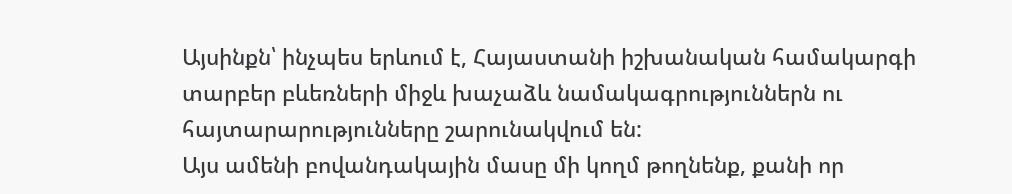Այսինքն՝ ինչպես երևում է, Հայաստանի իշխանական համակարգի տարբեր բևեռների միջև խաչաձև նամակագրություններն ու հայտարարությունները շարունակվում են:
Այս ամենի բովանդակային մասը մի կողմ թողնենք, քանի որ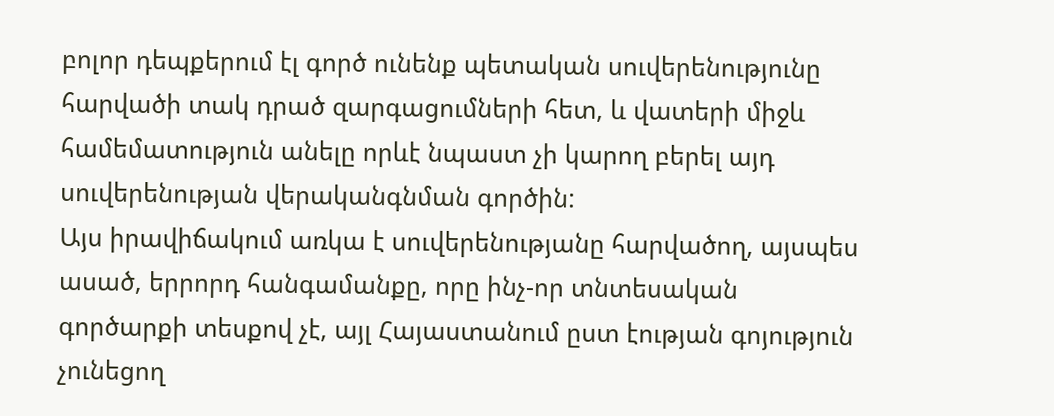բոլոր դեպքերում էլ գործ ունենք պետական սուվերենությունը հարվածի տակ դրած զարգացումների հետ, և վատերի միջև համեմատություն անելը որևէ նպաստ չի կարող բերել այդ սուվերենության վերականգնման գործին:
Այս իրավիճակում առկա է սուվերենությանը հարվածող, այսպես ասած, երրորդ հանգամանքը, որը ինչ-որ տնտեսական գործարքի տեսքով չէ, այլ Հայաստանում ըստ էության գոյություն չունեցող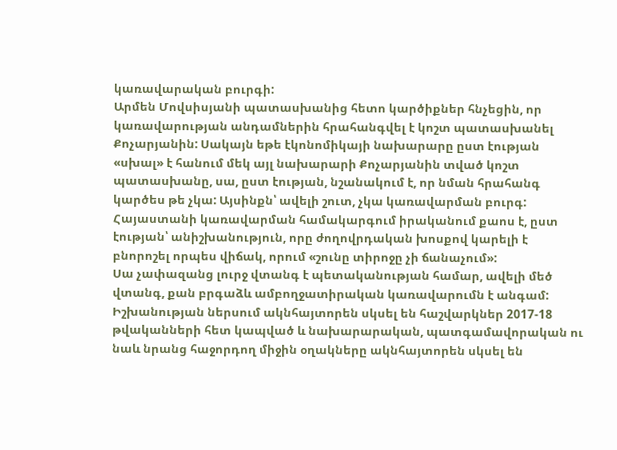կառավարական բուրգի:
Արմեն Մովսիսյանի պատասխանից հետո կարծիքներ հնչեցին, որ կառավարության անդամներին հրահանգվել է կոշտ պատասխանել Քոչարյանին: Սակայն եթե էկոնոմիկայի նախարարը ըստ էության «սխալ» է հանում մեկ այլ նախարարի Քոչարյանին տված կոշտ պատասխանը, սա, ըստ էության, նշանակում է, որ նման հրահանգ կարծես թե չկա: Այսինքն՝ ավելի շուտ, չկա կառավարման բուրգ:
Հայաստանի կառավարման համակարգում իրականում քաոս է, ըստ էության՝ անիշխանություն, որը ժողովրդական խոսքով կարելի է բնորոշել որպես վիճակ, որում «շունը տիրոջը չի ճանաչում»:
Սա չափազանց լուրջ վտանգ է պետականության համար, ավելի մեծ վտանգ, քան բրգաձև ամբողջատիրական կառավարումն է անգամ: Իշխանության ներսում ակնհայտորեն սկսել են հաշվարկներ 2017-18 թվականների հետ կապված և նախարարական, պատգամավորական ու նաև նրանց հաջորդող միջին օղակները ակնհայտորեն սկսել են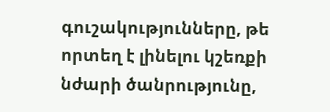գուշակությունները, թե որտեղ է լինելու կշեռքի նժարի ծանրությունը,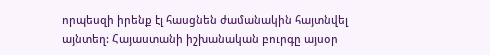որպեսզի իրենք էլ հասցնեն ժամանակին հայտնվել այնտեղ: Հայաստանի իշխանական բուրգը այսօր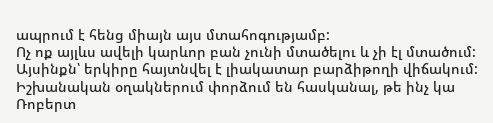ապրում է հենց միայն այս մտահոգությամբ:
Ոչ ոք այլևս ավելի կարևոր բան չունի մտածելու և չի էլ մտածում: Այսինքն՝ երկիրը հայտնվել է լիակատար բարձիթողի վիճակում: Իշխանական օղակներում փորձում են հասկանալ, թե ինչ կա Ռոբերտ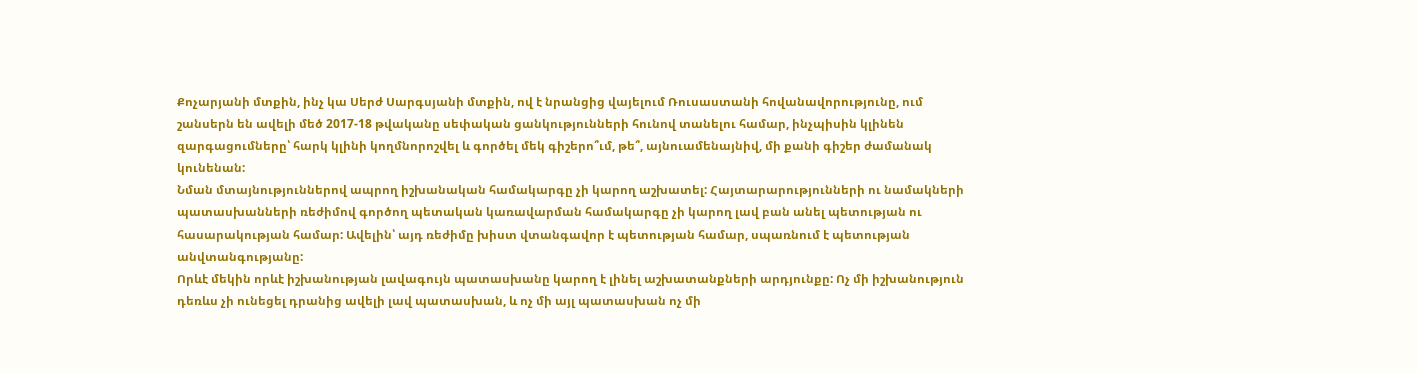Քոչարյանի մտքին, ինչ կա Սերժ Սարգսյանի մտքին, ով է նրանցից վայելում Ռուսաստանի հովանավորությունը, ում շանսերն են ավելի մեծ 2017-18 թվականը սեփական ցանկությունների հունով տանելու համար, ինչպիսին կլինեն զարգացումները՝ հարկ կլինի կողմնորոշվել և գործել մեկ գիշերո՞ւմ, թե՞, այնուամենայնիվ, մի քանի գիշեր ժամանակ կունենան:
Նման մտայնություններով ապրող իշխանական համակարգը չի կարող աշխատել: Հայտարարությունների ու նամակների պատասխանների ռեժիմով գործող պետական կառավարման համակարգը չի կարող լավ բան անել պետության ու հասարակության համար: Ավելին՝ այդ ռեժիմը խիստ վտանգավոր է պետության համար, սպառնում է պետության անվտանգությանը:
Որևէ մեկին որևէ իշխանության լավագույն պատասխանը կարող է լինել աշխատանքների արդյունքը: Ոչ մի իշխանություն դեռևս չի ունեցել դրանից ավելի լավ պատասխան, և ոչ մի այլ պատասխան ոչ մի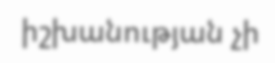իշխանության չի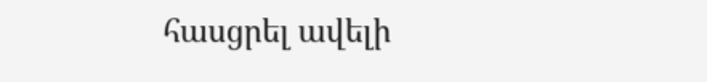հասցրել ավելի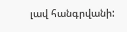լավ հանգրվանի: